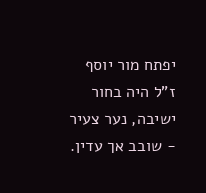יפתח מור יוסף ז"ל היה בחור ישיבה, נער צעיר - שובב אך עדין.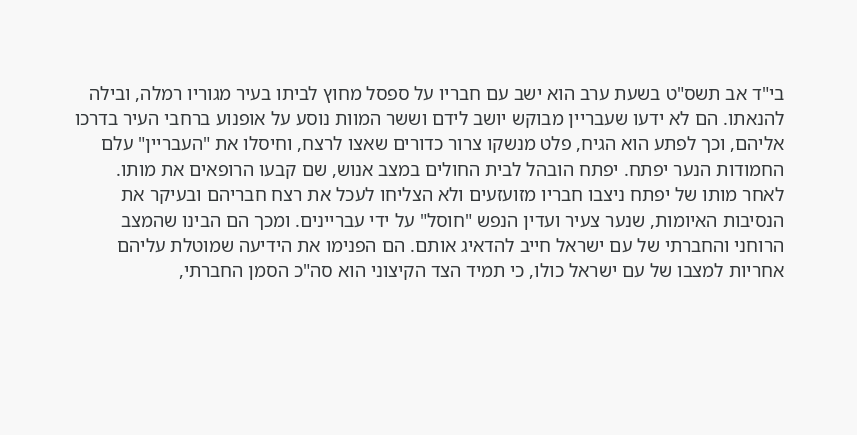בי"ד אב תשס"ט בשעת ערב הוא ישב עם חבריו על ספסל מחוץ לביתו בעיר מגוריו רמלה, ובילה להנאתו. הם לא ידעו שעבריין מבוקש יושב לידם וששר המוות נוסע על אופנוע ברחבי העיר בדרכו אליהם, וכך לפתע הוא הגיח, פלט מנשקו צרור כדורים שאצו לרצח, וחיסלו את "העבריין" עלם החמודות הנער יפתח. יפתח הובהל לבית החולים במצב אנוש, שם קבעו הרופאים את מותו.
לאחר מותו של יפתח ניצבו חבריו מזועזעים ולא הצליחו לעכל את רצח חבריהם ובעיקר את הנסיבות האיומות, שנער צעיר ועדין הנפש "חוסל" על ידי עבריינים. ומכך הם הבינו שהמצב הרוחני והחברתי של עם ישראל חייב להדאיג אותם. הם הפנימו את הידיעה שמוטלת עליהם אחריות למצבו של עם ישראל כולו, כי תמיד הצד הקיצוני הוא סה"כ הסמן החברתי,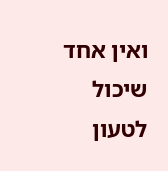ואין אחד שיכול לטעון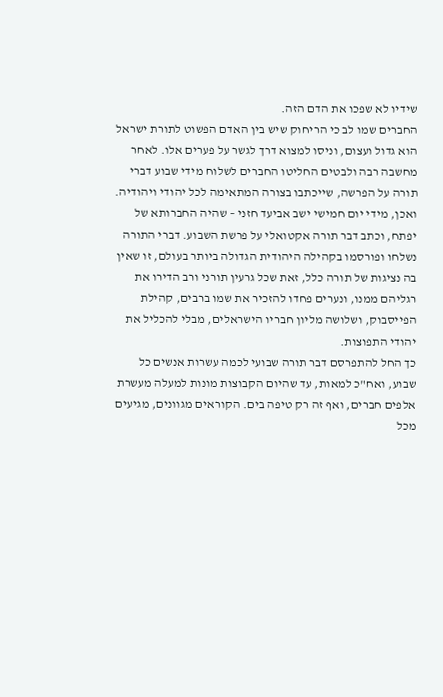שידיו לא שפכו את הדם הזה.
החברים שמו לב כי הריחוק שיש בין האדם הפשוט לתורת ישראל הוא גדול ועצום, וניסו למצוא דרך לגשר על פערים אלו. לאחר מחשבה רבה ולבטים החליטו החברים לשלוח מידי שבוע דברי תורה על הפרשה, שייכתבו בצורה המתאימה לכל יהודי ויהודיה. ואכן, מידי יום חמישי ישב אביעד חזני – שהיה החברותא של יפתח, וכתב דבר תורה אקטואלי על פרשת השבוע. דברי התורה נשלחו ופורסמו בקהילה היהודית הגדולה ביותר בעולם, זו שאין בה נציגות של תורה כלל, זאת שכל גרעין תורני ורב הדירו את רגליהם ממנו, ונערים פחדו להזכיר את שמו ברבים, קהילת הפייסבוק, ושלושה מליון חבריו הישראלים, מבלי להכליל את יהודי התפוצות.
כך החל להתפרסם דבר תורה שבועי לכמה עשרות אנשים כל שבוע, ואח"כ למאות, עד שהיום הקבוצות מונות למעלה מעשרת אלפים חברים, ואף זה רק טיפה בים. הקוראים מגוונים, מגיעים מכל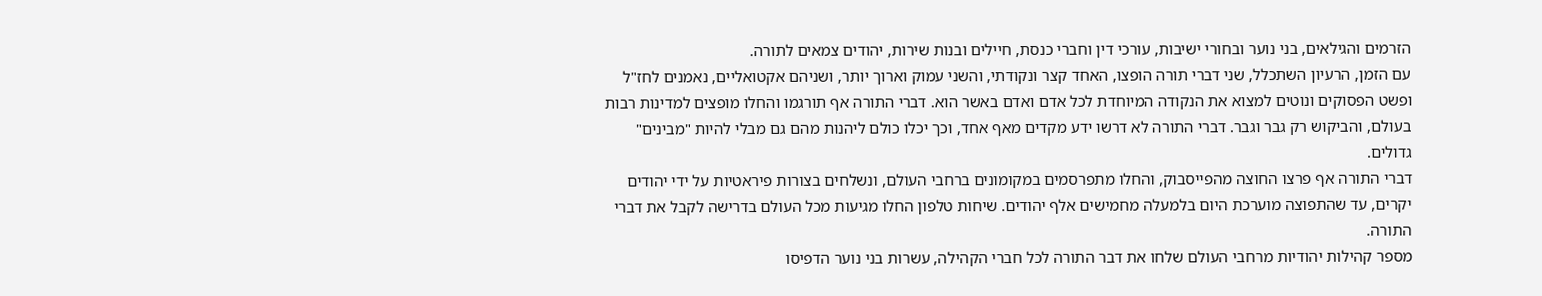הזרמים והגילאים, בני נוער ובחורי ישיבות, עורכי דין וחברי כנסת, חיילים ובנות שירות, יהודים צמאים לתורה.
עם הזמן, הרעיון השתכלל, שני דברי תורה הופצו, האחד קצר ונקודתי, והשני עמוק וארוך יותר, ושניהם אקטואליים, נאמנים לחז"ל ופשט הפסוקים ונוטים למצוא את הנקודה המיוחדת לכל אדם ואדם באשר הוא. דברי התורה אף תורגמו והחלו מופצים למדינות רבות בעולם, והביקוש רק גבר וגבר. דברי התורה לא דרשו ידע מקדים מאף אחד, וכך יכלו כולם ליהנות מהם גם מבלי להיות "מבינים" גדולים.
דברי התורה אף פרצו החוצה מהפייסבוק, והחלו מתפרסמים במקומונים ברחבי העולם, ונשלחים בצורות פיראטיות על ידי יהודים יקרים, עד שהתפוצה מוערכת היום בלמעלה מחמישים אלף יהודים. שיחות טלפון החלו מגיעות מכל העולם בדרישה לקבל את דברי התורה.
מספר קהילות יהודיות מרחבי העולם שלחו את דבר התורה לכל חברי הקהילה, עשרות בני נוער הדפיסו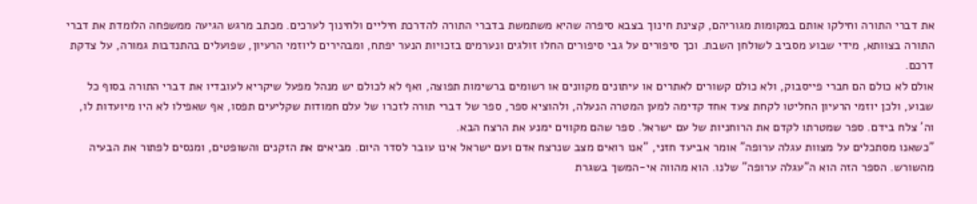את דברי התורה וחילקו אותם במקומות מגוריהם, קצינת חינוך בצבא סיפרה שהיא משתמשת בדברי התורה להדרכת חיליים ולחינוך לערכים. מכתב מרגש הגיעה ממשפחה הלומדת את דברי התורה בצוותא, מידי שבוע מסביב לשולחן השבת. וכך סיפורים על גבי סיפורים החלו זולגים ונערמים בזכויות הנער יפתח, ומבהירים ליוזמי הרעיון, שפועלים בהתנדבות גמורה, על צדקת דרכם.
אולם לא כולם הם חברי פייסבוק, ולא כולם קשורים לאתרים או עיתונים מקוונים או רשומים ברשימות תפוצה, ואף לא לכולם יש מנהל מפעל שיקריא לעובדיו את דברי התורה בסוף כל שבוע, ולכן יוזמי הרעיון החליטו לקחת צעד אחד קדימה למען המטרה הנעלה, ולהוציא ספר, ספר של דברי תורה לזכרו של עלם חמודות שקליעים תפסו, אף שאפילו לא היו מיועדות לו, וה' צלח בידם. ספר שמטרתו לקדם את הרוחניות של עם ישראל. ספר שהם מקווים ימנע את הרצח הבא.
"כשאנו מסתכלים על מצוות עגלה ערופה" אומר אביעד חזני, "אנו רואים מצב שנרצח אדם ועם ישראל אינו עובר לסדר היום. מביאים את הזקנים והשופטים, ומנסים לפתור את הבעיה מהשורש. הספר הזה הוא ה"עגלה ערופה" שלנו. הוא מהווה אי-המשך בשגרת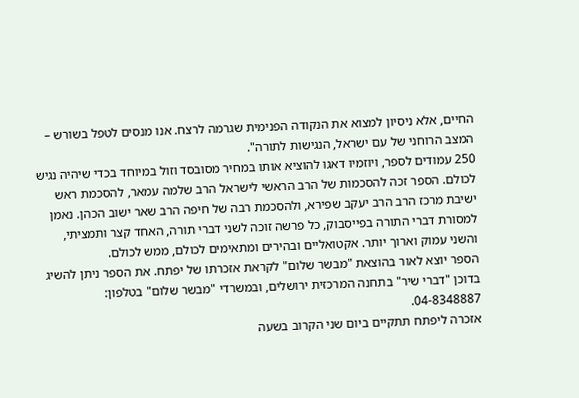החיים, אלא ניסיון למצוא את הנקודה הפנימית שגרמה לרצח. אנו מנסים לטפל בשורש – המצב הרוחני של עם ישראל, הנגישות לתורה".
250 עמודים לספר, ויוזמיו דאגו להוציא אותו במחיר מסובסד וזול במיוחד בכדי שיהיה נגיש לכולם. הספר זכה להסכמות של הרב הראשי לישראל הרב שלמה עמאר, להסכמת ראש ישיבת מרכז הרב הרב יעקב שפירא, ולהסכמת רבה של חיפה הרב שאר ישוב הכהן. נאמן למסורת דברי התורה בפייסבוק, כל פרשה זוכה לשני דברי תורה, האחד קצר ותמציתי, והשני עמוק וארוך יותר. אקטואליים ובהירים ומתאימים לכולם, ממש לכולם.
הספר יוצא לאור בהוצאת "מבשר שלום" לקראת אזכרתו של יפתח. את הספר ניתן להשיג בדוכן "דברי שיר" בתחנה המרכזית ירושלים, ובמשרדי "מבשר שלום" בטלפון: 04-8348887.
אזכרה ליפתח תתקיים ביום שני הקרוב בשעה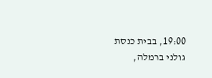19:00, בבית כנסת גולני ברמלה,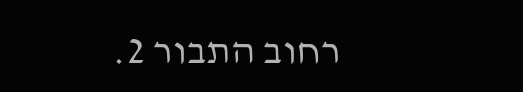רחוב התבור 2.